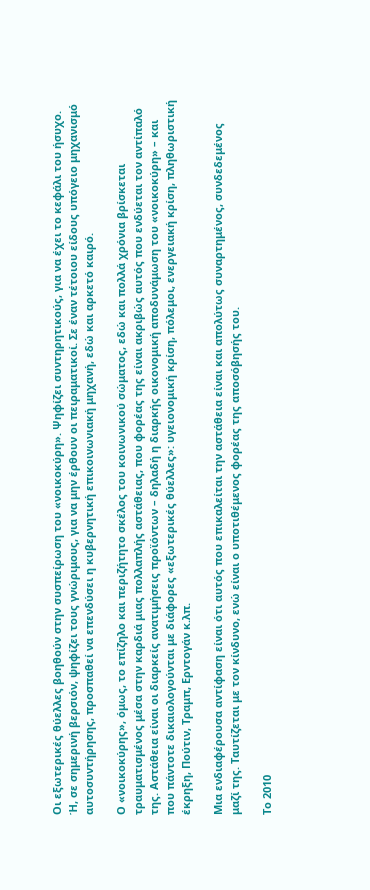Οι εξωτερικές θύελλες βοηθούν στην συσπείρωση του «νοικοκύρη». Ψηφίζει συντηρητικούς, για να έχει το κεφάλι του ήσυχο. Ή, σε σημερινή βερσιόν, ψηφίζει τους γνώριμους, για να μην έρθουν οι πειραματικοί. Σε έναν τέτοιου είδους υπόγειο μηχανισμό αυτοσυντήρησης, προσπαθεί να επενδύσει η κυβερνητική επικοινωνιακή μηχανή, εδώ και αρκετό καιρό.

Ο «νοικοκύρης», όμως, το επίζηλο και περιζήτητο σκέλος του κοινωνικού σώματος, εδώ και πολλά χρόνια βρίσκεται τραυματισμένος μέσα στην καρδιά μιας πολλαπλής αστάθειας, που φορέας της είναι ακριβώς αυτός που ενδύεται τον αντίπαλό της. Αστάθεια είναι οι διαρκείς ανατιμήσεις προϊόντων – δηλαδή η διαρκής οικονομική αποδυνάμωση του «νοικοκύρη» – και που πάντοτε δικαιολογούνται με διάφορες «εξωτερικές θύελλες»: υγειονομική κρίση, πόλεμοι, ενεργειακή κρίση, πληθωριστική έκρηξη, Πούτιν, Τραμπ, Ερντογάν κ.λπ.

Μια ενδιαφέρουσα αντίφαση είναι ότι αυτός που επικαλείται την αστάθεια είναι και απολύτως συναρτημένος, συνδεδεμένος μαζί της. Ταυτίζεται με τον κίνδυνο, ενώ είναι ο υποτιθέμενος φορέας της αποσόβησής του.

Το 2010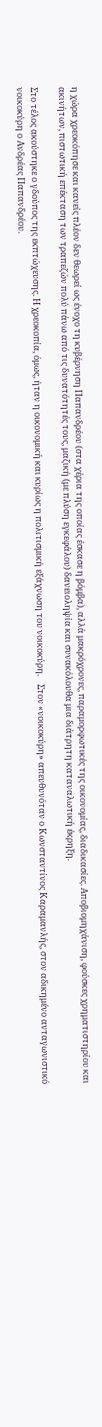η χώρα χρεοκόπησε και κανείς πλέον δεν θεωρεί ως ένοχο τη κυβέρνηση Παπανδρέου (στα χέρια της οποίας έσκασε η βόμβα), αλλά μακρόχρονες, παραμορφωτικές της οικονομίας, διαδικασίες. Αποβιομηχάνιση, φούσκες χρηματιστηρίου και ακινήτων, πιστωτική επέκταση των τραπεζών πολύ πάνω από τις δυνατότητές τους, μαζική (με πλύση εγκεφάλου) δανειοληψία και συνακόλουθα μια διάτρητη καταναλωτική έκρηξη.

Στο τέλος ακούστηκε ο γδούπος της εκπτώχευσης. Η χρεοκοπία, όμως, ήταν η οικονομική και κυρίως η πολιτισμική εξάχνωση του νοικοκύρη.    Στον «νοικοκύρη» απευθυνόταν ο Κωνσταντίνος Καραμανλής, στον αδικημένο ανταγωνιστικό νοικοκύρη ο Ανδρέας Παπανδρέου.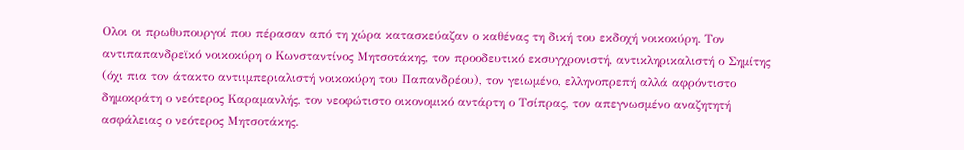Ολοι οι πρωθυπουργοί που πέρασαν από τη χώρα κατασκεύαζαν ο καθένας τη δική του εκδοχή νοικοκύρη. Τον αντιπαπανδρεϊκό νοικοκύρη ο Κωνσταντίνος Μητσοτάκης, τον προοδευτικό εκσυγχρονιστή, αντικληρικαλιστή ο Σημίτης (όχι πια τον άτακτο αντιιμπεριαλιστή νοικοκύρη του Παπανδρέου), τον γειωμένο, ελληνοπρεπή αλλά αφρόντιστο δημοκράτη ο νεότερος Καραμανλής, τον νεοφώτιστο οικονομικό αντάρτη ο Τσίπρας, τον απεγνωσμένο αναζητητή ασφάλειας ο νεότερος Μητσοτάκης.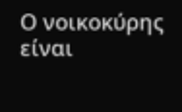Ο νοικοκύρης είναι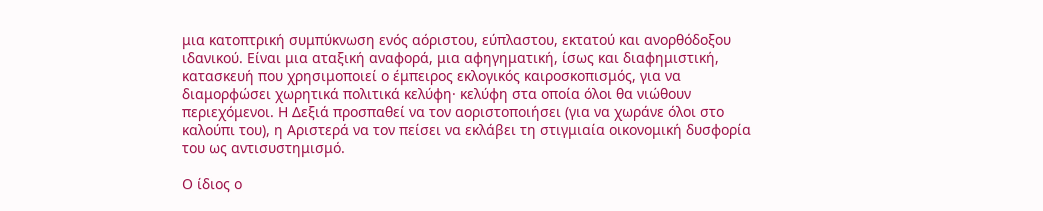μια κατοπτρική συμπύκνωση ενός αόριστου, εύπλαστου, εκτατού και ανορθόδοξου ιδανικού. Είναι μια αταξική αναφορά, μια αφηγηματική, ίσως και διαφημιστική, κατασκευή που χρησιμοποιεί ο έμπειρος εκλογικός καιροσκοπισμός, για να διαμορφώσει χωρητικά πολιτικά κελύφη· κελύφη στα οποία όλοι θα νιώθουν περιεχόμενοι. Η Δεξιά προσπαθεί να τον αοριστοποιήσει (για να χωράνε όλοι στο καλούπι του), η Αριστερά να τον πείσει να εκλάβει τη στιγμιαία οικονομική δυσφορία του ως αντισυστημισμό.

Ο ίδιος ο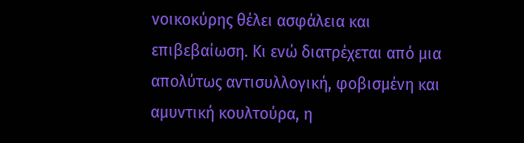νοικοκύρης θέλει ασφάλεια και επιβεβαίωση. Κι ενώ διατρέχεται από μια απολύτως αντισυλλογική, φοβισμένη και αμυντική κουλτούρα, η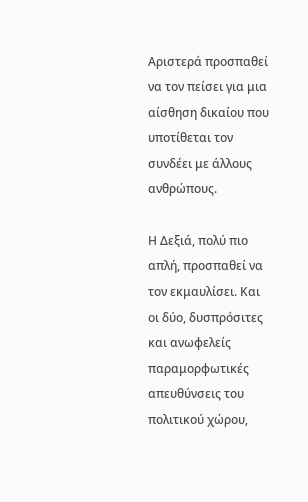Αριστερά προσπαθεί να τον πείσει για μια αίσθηση δικαίου που υποτίθεται τον συνδέει με άλλους ανθρώπους.

Η Δεξιά, πολύ πιο απλή, προσπαθεί να τον εκμαυλίσει. Και οι δύο, δυσπρόσιτες και ανωφελείς παραμορφωτικές απευθύνσεις του πολιτικού χώρου,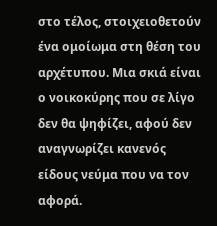στο τέλος, στοιχειοθετούν ένα ομοίωμα στη θέση του αρχέτυπου. Μια σκιά είναι ο νοικοκύρης που σε λίγο δεν θα ψηφίζει, αφού δεν αναγνωρίζει κανενός είδους νεύμα που να τον αφορά.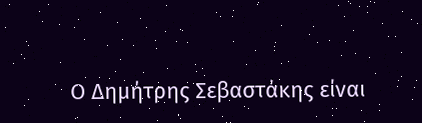Ο Δημήτρης Σεβαστάκης είναι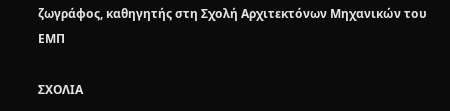ζωγράφος, καθηγητής στη Σχολή Αρχιτεκτόνων Μηχανικών του ΕΜΠ

ΣΧΟΛΙΑ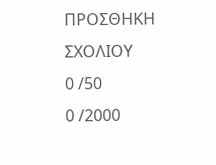ΠΡΟΣΘΗΚΗ ΣΧΟΛΙΟΥ
0 /50
0 /2000